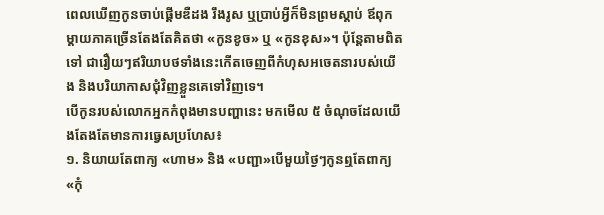ពេលឃើញកូនចាប់ផ្តើមឌឺដង រឹងរូស ឬប្រាប់អ្វីក៏មិនព្រមស្តាប់ ឪពុកម្តាយភាគច្រើនតែងតែគិតថា «កូនខូច» ឬ «កូនខុស»។ ប៉ុន្តែតាមពិតទៅ ជារឿយៗឥរិយាបថទាំងនេះកើតចេញពីកំហុសអចេតនារបស់យើង និងបរិយាកាសជុំវិញខ្លួនគេទៅវិញទេ។
បើកូនរបស់លោកអ្នកកំពុងមានបញ្ហានេះ មកមើល ៥ ចំណុចដែលយើងតែងតែមានការធ្វេសប្រហែស៖
១. និយាយតែពាក្យ «ហាម» និង «បញ្ជា»បើមួយថ្ងៃៗកូនឮតែពាក្យ «កុំ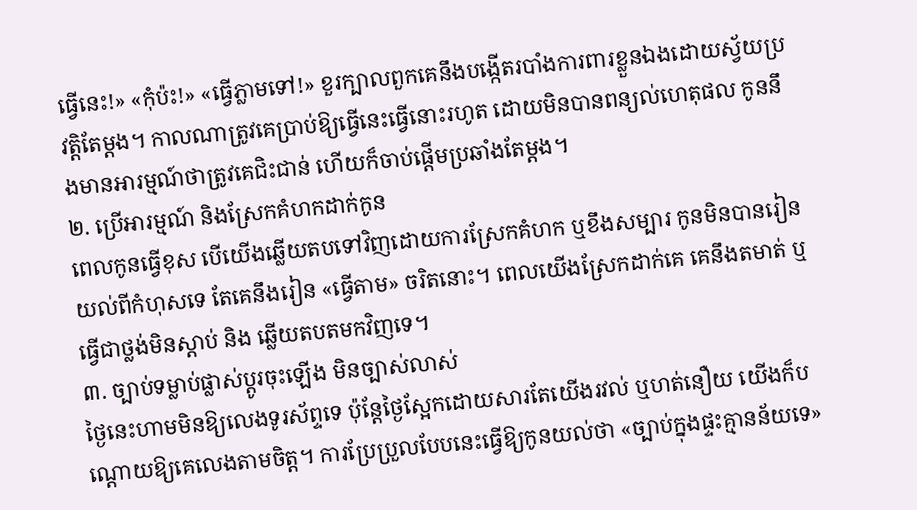ធ្វើនេះ!» «កុំប៉ះ!» «ធ្វើភ្លាមទៅ!» ខួរក្បាលពួកគេនឹងបង្កើតរបាំងការពារខ្លួនឯងដោយស្វ័យប្រវត្តិតែម្តង។ កាលណាត្រូវគេប្រាប់ឱ្យធ្វើនេះធ្វើនោះរហូត ដោយមិនបានពន្យល់ហេតុផល កូននឹងមានអារម្មណ៍ថាត្រូវគេជិះជាន់ ហើយក៏ចាប់ផ្តើមប្រឆាំងតែម្តង។
២. ប្រើអារម្មណ៍ និងស្រែកគំហកដាក់កូន
ពេលកូនធ្វើខុស បើយើងឆ្លើយតបទៅវិញដោយការស្រែកគំហក ឬខឹងសម្បារ កូនមិនបានរៀនយល់ពីកំហុសទេ តែគេនឹងរៀន «ធ្វើតាម» ចរិតនោះ។ ពេលយើងស្រែកដាក់គេ គេនឹងតមាត់ ឬធ្វើជាថ្លង់មិនស្តាប់ និង ឆ្លើយតបតមកវិញទេ។
៣. ច្បាប់ទម្លាប់ផ្លាស់ប្តូរចុះឡើង មិនច្បាស់លាស់
ថ្ងៃនេះហាមមិនឱ្យលេងទូរស័ព្ទទេ ប៉ុន្តែថ្ងៃស្អែកដោយសារតែយើងរវល់ ឬហត់នឿយ យើងក៏បណ្តោយឱ្យគេលេងតាមចិត្ត។ ការប្រែប្រួលបែបនេះធ្វើឱ្យកូនយល់ថា «ច្បាប់ក្នុងផ្ទះគ្មានន័យទេ»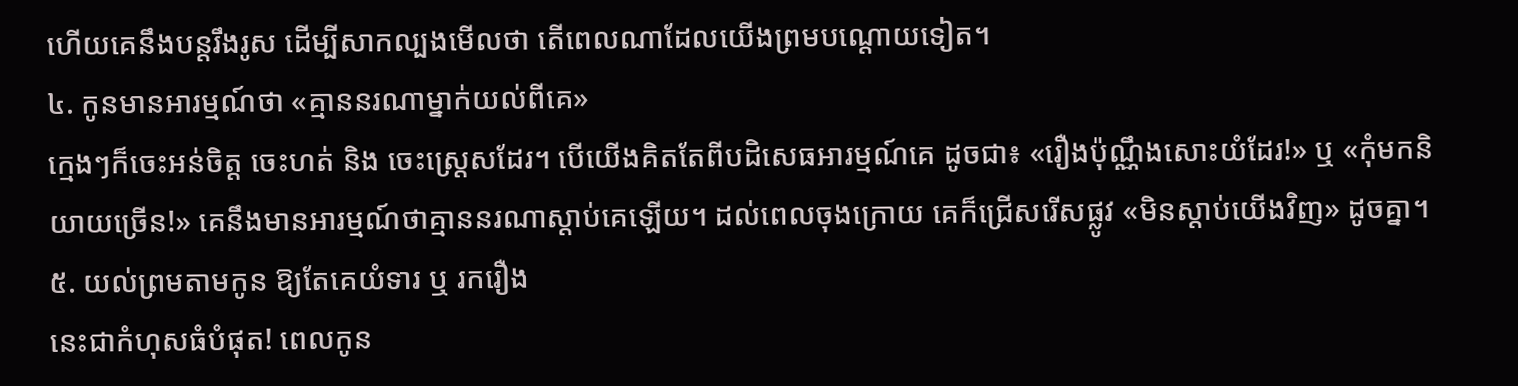ហើយគេនឹងបន្តរឹងរូស ដើម្បីសាកល្បងមើលថា តើពេលណាដែលយើងព្រមបណ្តោយទៀត។
៤. កូនមានអារម្មណ៍ថា «គ្មាននរណាម្នាក់យល់ពីគេ»
ក្មេងៗក៏ចេះអន់ចិត្ត ចេះហត់ និង ចេះស្ត្រេសដែរ។ បើយើងគិតតែពីបដិសេធអារម្មណ៍គេ ដូចជា៖ «រឿងប៉ុណ្ណឹងសោះយំដែរ!» ឬ «កុំមកនិយាយច្រើន!» គេនឹងមានអារម្មណ៍ថាគ្មាននរណាស្តាប់គេឡើយ។ ដល់ពេលចុងក្រោយ គេក៏ជ្រើសរើសផ្លូវ «មិនស្តាប់យើងវិញ» ដូចគ្នា។
៥. យល់ព្រមតាមកូន ឱ្យតែគេយំទារ ឬ រករឿង
នេះជាកំហុសធំបំផុត! ពេលកូន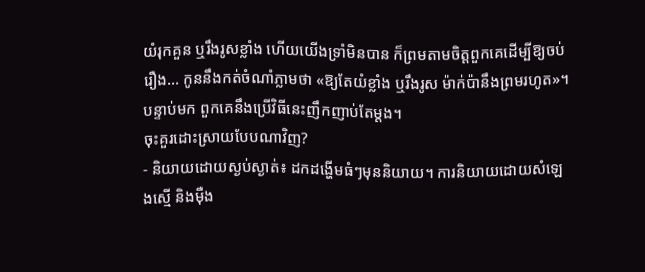យំរុកគួន ឬរឹងរូសខ្លាំង ហើយយើងទ្រាំមិនបាន ក៏ព្រមតាមចិត្តពួកគេដើម្បីឱ្យចប់រឿង... កូននឹងកត់ចំណាំភ្លាមថា «ឱ្យតែយំខ្លាំង ឬរឹងរូស ម៉ាក់ប៉ានឹងព្រមរហូត»។ បន្ទាប់មក ពួកគេនឹងប្រើវិធីនេះញឹកញាប់តែម្តង។
ចុះគួរដោះស្រាយបែបណាវិញ?
- និយាយដោយស្ងប់ស្ងាត់៖ ដកដង្ហើមធំៗមុននិយាយ។ ការនិយាយដោយសំឡេងស្មើ និងម៉ឺង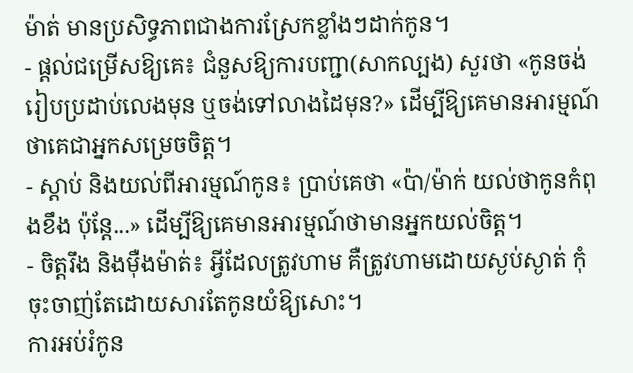ម៉ាត់ មានប្រសិទ្ធភាពជាងការស្រែកខ្លាំងៗដាក់កូន។
- ផ្តល់ជម្រើសឱ្យគេ៖ ជំនួសឱ្យការបញ្ជា(សាកល្បង) សួរថា «កូនចង់រៀបប្រដាប់លេងមុន ឬចង់ទៅលាងដៃមុន?» ដើម្បីឱ្យគេមានអារម្មណ៍ថាគេជាអ្នកសម្រេចចិត្ត។
- ស្តាប់ និងយល់ពីអារម្មណ៍កូន៖ ប្រាប់គេថា «ប៉ា/ម៉ាក់ យល់ថាកូនកំពុងខឹង ប៉ុន្តែ...» ដើម្បីឱ្យគេមានអារម្មណ៍ថាមានអ្នកយល់ចិត្ត។
- ចិត្តរឹង និងម៉ឺងម៉ាត់៖ អ្វីដែលត្រូវហាម គឺត្រូវហាមដោយស្ងប់ស្ងាត់ កុំចុះចាញ់តែដោយសារតែកូនយំឱ្យសោះ។
ការអប់រំកូន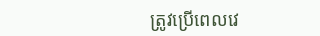ត្រូវប្រើពេលវេ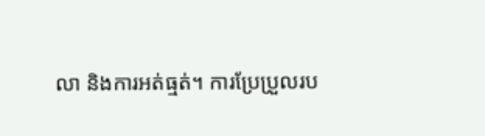លា និងការអត់ធ្មត់។ ការប្រែប្រួលរប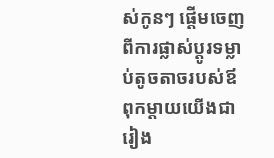ស់កូនៗ ផ្តើមចេញពីការផ្លាស់ប្តូរទម្លាប់តូចតាចរបស់ឪពុកម្តាយយើងជារៀង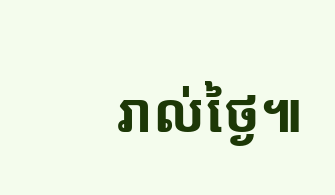រាល់ថ្ងៃ៕